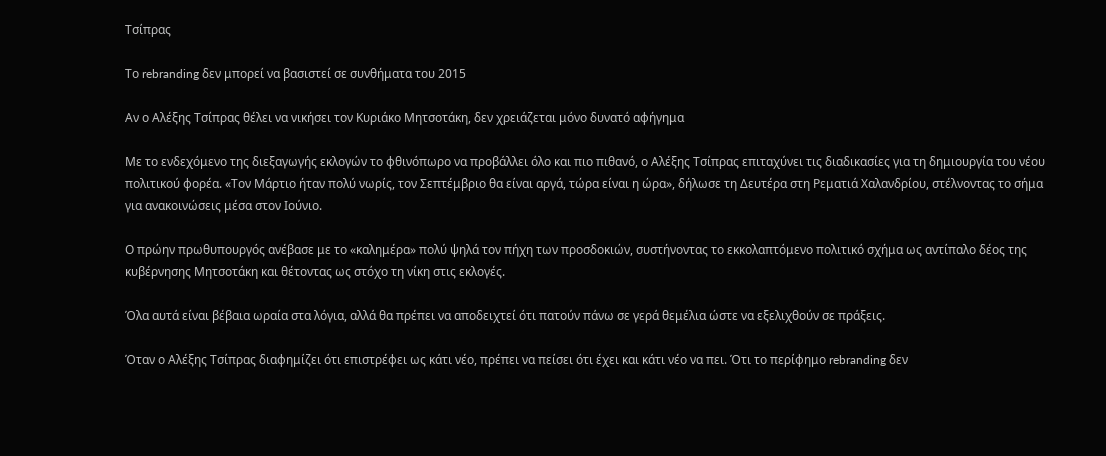Τσίπρας

Το rebranding δεν μπορεί να βασιστεί σε συνθήματα του 2015

Αν ο Αλέξης Τσίπρας θέλει να νικήσει τον Κυριάκο Μητσοτάκη, δεν χρειάζεται μόνο δυνατό αφήγημα

Με το ενδεχόμενο της διεξαγωγής εκλογών το φθινόπωρο να προβάλλει όλο και πιο πιθανό, ο Αλέξης Τσίπρας επιταχύνει τις διαδικασίες για τη δημιουργία του νέου πολιτικού φορέα. «Τον Μάρτιο ήταν πολύ νωρίς, τον Σεπτέμβριο θα είναι αργά, τώρα είναι η ώρα», δήλωσε τη Δευτέρα στη Ρεματιά Χαλανδρίου, στέλνοντας το σήμα για ανακοινώσεις μέσα στον Ιούνιο.

Ο πρώην πρωθυπουργός ανέβασε με το «καλημέρα» πολύ ψηλά τον πήχη των προσδοκιών, συστήνοντας το εκκολαπτόμενο πολιτικό σχήμα ως αντίπαλο δέος της κυβέρνησης Μητσοτάκη και θέτοντας ως στόχο τη νίκη στις εκλογές.

Όλα αυτά είναι βέβαια ωραία στα λόγια, αλλά θα πρέπει να αποδειχτεί ότι πατούν πάνω σε γερά θεμέλια ώστε να εξελιχθούν σε πράξεις.

Όταν ο Αλέξης Τσίπρας διαφημίζει ότι επιστρέφει ως κάτι νέο, πρέπει να πείσει ότι έχει και κάτι νέο να πει. Ότι το περίφημο rebranding δεν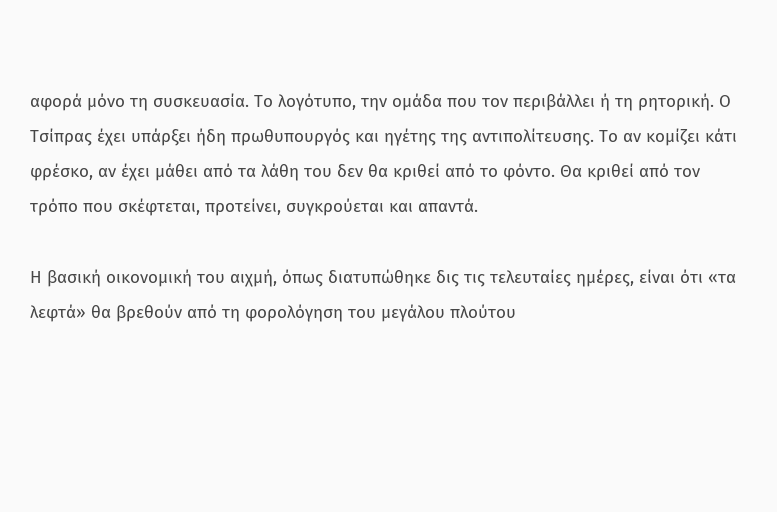αφορά μόνο τη συσκευασία. Το λογότυπο, την ομάδα που τον περιβάλλει ή τη ρητορική. Ο Τσίπρας έχει υπάρξει ήδη πρωθυπουργός και ηγέτης της αντιπολίτευσης. Το αν κομίζει κάτι φρέσκο, αν έχει μάθει από τα λάθη του δεν θα κριθεί από το φόντο. Θα κριθεί από τον τρόπο που σκέφτεται, προτείνει, συγκρούεται και απαντά.

Η βασική οικονομική του αιχμή, όπως διατυπώθηκε δις τις τελευταίες ημέρες, είναι ότι «τα λεφτά» θα βρεθούν από τη φορολόγηση του μεγάλου πλούτου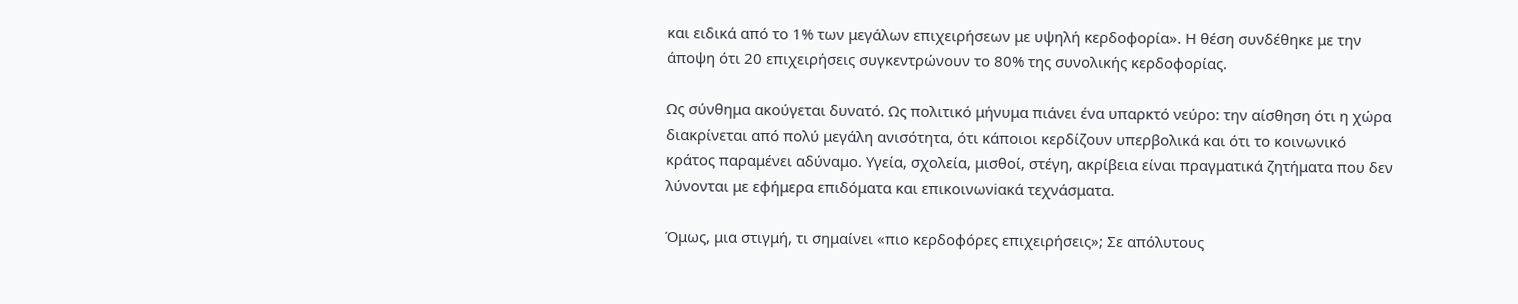και ειδικά από το 1% των μεγάλων επιχειρήσεων με υψηλή κερδοφορία». Η θέση συνδέθηκε με την άποψη ότι 20 επιχειρήσεις συγκεντρώνουν το 80% της συνολικής κερδοφορίας.

Ως σύνθημα ακούγεται δυνατό. Ως πολιτικό μήνυμα πιάνει ένα υπαρκτό νεύρο: την αίσθηση ότι η χώρα διακρίνεται από πολύ μεγάλη ανισότητα, ότι κάποιοι κερδίζουν υπερβολικά και ότι το κοινωνικό κράτος παραμένει αδύναμο. Υγεία, σχολεία, μισθοί, στέγη, ακρίβεια είναι πραγματικά ζητήματα που δεν λύνονται με εφήμερα επιδόματα και επικοινωνiακά τεχνάσματα.

Όμως, μια στιγμή, τι σημαίνει «πιο κερδοφόρες επιχειρήσεις»; Σε απόλυτους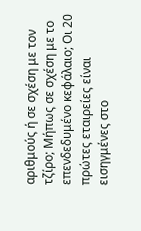αριθμούς ή σε σχέση με τον τζίρο; Μήπως σε σχέση με το επενδεδυμένο κεφάλαιο; Οι 20 πρώτες εταιρείες είναι εισηγμένες στο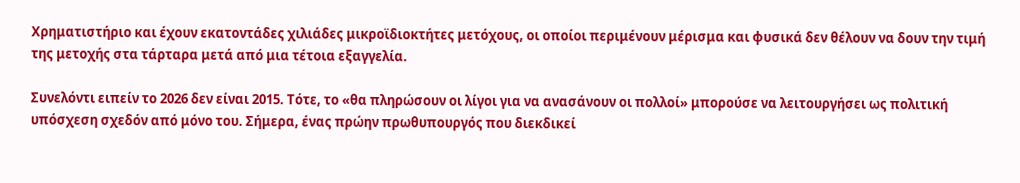Χρηματιστήριο και έχουν εκατοντάδες χιλιάδες μικροϊδιοκτήτες μετόχους, οι οποίοι περιμένουν μέρισμα και φυσικά δεν θέλουν να δουν την τιμή της μετοχής στα τάρταρα μετά από μια τέτοια εξαγγελία.

Συνελόντι ειπείν το 2026 δεν είναι 2015. Τότε, το «θα πληρώσουν οι λίγοι για να ανασάνουν οι πολλοί» μπορούσε να λειτουργήσει ως πολιτική υπόσχεση σχεδόν από μόνο του. Σήμερα, ένας πρώην πρωθυπουργός που διεκδικεί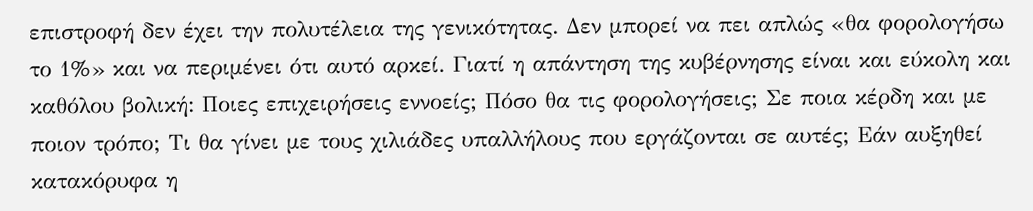επιστροφή δεν έχει την πολυτέλεια της γενικότητας. Δεν μπορεί να πει απλώς «θα φορολογήσω το 1%» και να περιμένει ότι αυτό αρκεί. Γιατί η απάντηση της κυβέρνησης είναι και εύκολη και καθόλου βολική: Ποιες επιχειρήσεις εννοείς; Πόσο θα τις φορολογήσεις; Σε ποια κέρδη και με ποιον τρόπο; Τι θα γίνει με τους χιλιάδες υπαλλήλους που εργάζονται σε αυτές; Εάν αυξηθεί κατακόρυφα η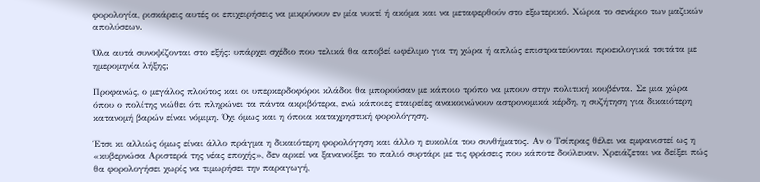φορολογία, ρισκάρεις αυτές οι επιχειρήσεις να μικρύνουν εν μία νυκτί ή ακόμα και να μεταφερθούν στο εξωτερικό. Χώρια το σενάριο των μαζικών απολύσεων.

Όλα αυτά συνοψίζονται στο εξής: υπάρχει σχέδιο που τελικά θα αποβεί ωφέλιμο για τη χώρα ή απλώς επιστρατεύονται προεκλογικά τσιτάτα με ημερομηνία λήξης;

Προφανώς, ο μεγάλος πλούτος και οι υπερκερδοφόροι κλάδοι θα μπορούσαν με κάποιο τρόπο να μπουν στην πολιτική κουβέντα. Σε μια χώρα όπου ο πολίτης νιώθει ότι πληρώνει τα πάντα ακριβότερα, ενώ κάποιες εταιρείες ανακοινώνουν αστρονομικά κέρδη, η συζήτηση για δικαιότερη κατανομή βαρών είναι νόμιμη. Όχι όμως και η όποια καταχρηστική φορολόγηση.

Έτσι κι αλλιώς όμως είναι άλλο πράγμα η δικαιότερη φορολόγηση και άλλο η ευκολία του συνθήματος. Αν ο Τσίπρας θέλει να εμφανιστεί ως η «κυβερνώσα Αριστερά της νέας εποχής», δεν αρκεί να ξανανοίξει το παλιό συρτάρι με τις φράσεις που κάποτε δούλευαν. Χρειάζεται να δείξει πώς θα φορολογήσει χωρίς να τιμωρήσει την παραγωγή,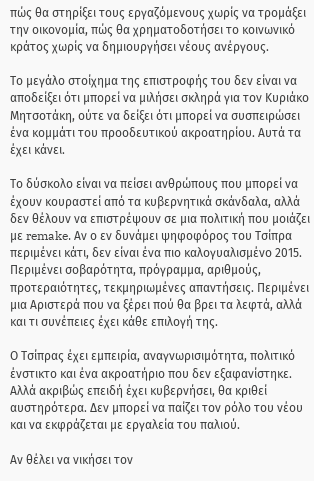πώς θα στηρίξει τους εργαζόμενους χωρίς να τρομάξει την οικονομία, πώς θα χρηματοδοτήσει το κοινωνικό κράτος χωρίς να δημιουργήσει νέους ανέργους.

Το μεγάλο στοίχημα της επιστροφής του δεν είναι να αποδείξει ότι μπορεί να μιλήσει σκληρά για τον Κυριάκο Μητσοτάκη, ούτε να δείξει ότι μπορεί να συσπειρώσει ένα κομμάτι του προοδευτικού ακροατηρίου. Αυτά τα έχει κάνει.

Το δύσκολο είναι να πείσει ανθρώπους που μπορεί να έχουν κουραστεί από τα κυβερνητικά σκάνδαλα, αλλά δεν θέλουν να επιστρέψουν σε μια πολιτική που μοιάζει με remake. Αν ο εν δυνάμει ψηφοφόρος του Τσίπρα περιμένει κάτι, δεν είναι ένα πιο καλογυαλισμένο 2015. Περιμένει σοβαρότητα, πρόγραμμα, αριθμούς, προτεραιότητες, τεκμηριωμένες απαντήσεις. Περιμένει μια Αριστερά που να ξέρει πού θα βρει τα λεφτά, αλλά και τι συνέπειες έχει κάθε επιλογή της.

Ο Τσίπρας έχει εμπειρία, αναγνωρισιμότητα, πολιτικό ένστικτο και ένα ακροατήριο που δεν εξαφανίστηκε. Αλλά ακριβώς επειδή έχει κυβερνήσει, θα κριθεί αυστηρότερα. Δεν μπορεί να παίζει τον ρόλο του νέου και να εκφράζεται με εργαλεία του παλιού.

Αν θέλει να νικήσει τον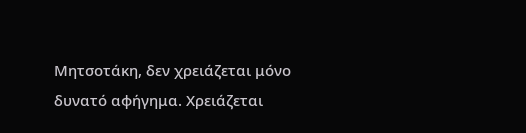Μητσοτάκη, δεν χρειάζεται μόνο δυνατό αφήγημα. Χρειάζεται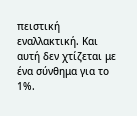πειστική εναλλακτική. Και αυτή δεν χτίζεται με ένα σύνθημα για το 1%.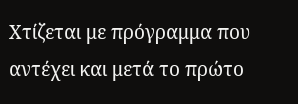Χτίζεται με πρόγραμμα που αντέχει και μετά το πρώτο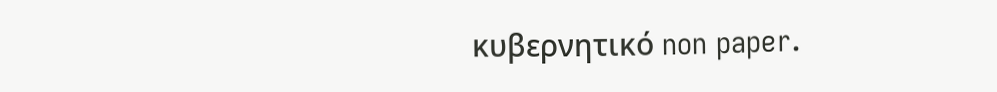κυβερνητικό non paper.